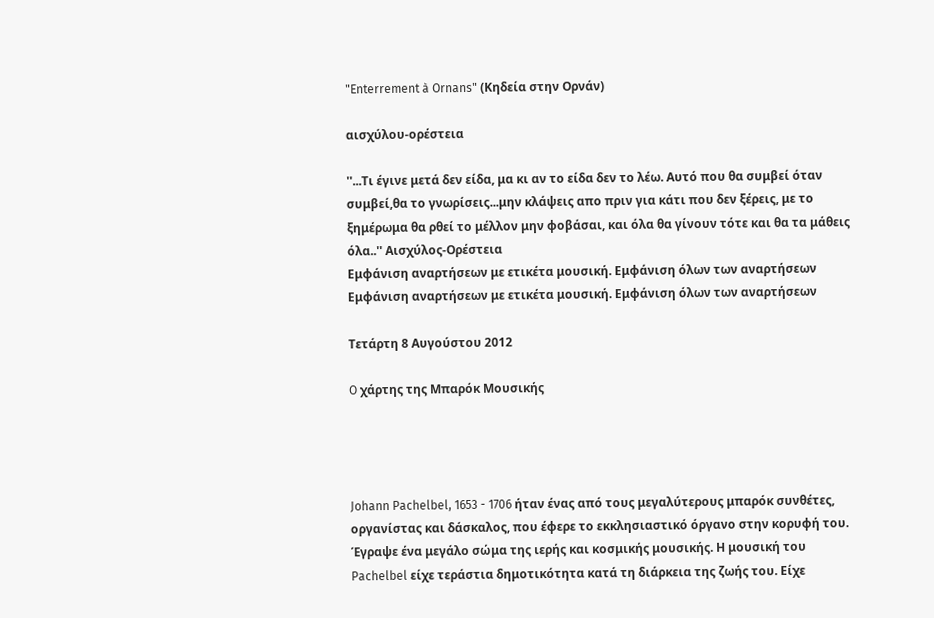"Enterrement à Ornans" (Κηδεία στην Ορνάν)

αισχύλου-ορέστεια

''...Τι έγινε μετά δεν είδα, μα κι αν το είδα δεν το λέω. Αυτό που θα συμβεί όταν συμβεί,θα το γνωρίσεις...μην κλάψεις απο πριν για κάτι που δεν ξέρεις, με το ξημέρωμα θα ρθεί το μέλλον μην φοβάσαι, και όλα θα γίνουν τότε και θα τα μάθεις όλα..'' Aισχύλος-Ορέστεια
Εμφάνιση αναρτήσεων με ετικέτα μουσική. Εμφάνιση όλων των αναρτήσεων
Εμφάνιση αναρτήσεων με ετικέτα μουσική. Εμφάνιση όλων των αναρτήσεων

Τετάρτη 8 Αυγούστου 2012

O χάρτης της Μπαρόκ Μουσικής




Johann Pachelbel, 1653 - 1706 ήταν ένας από τους μεγαλύτερους μπαρόκ συνθέτες, οργανίστας και δάσκαλος, που έφερε το εκκλησιαστικό όργανο στην κορυφή του. Έγραψε ένα μεγάλο σώμα της ιερής και κοσμικής μουσικής. Η μουσική του Pachelbel είχε τεράστια δημοτικότητα κατά τη διάρκεια της ζωής του. Είχε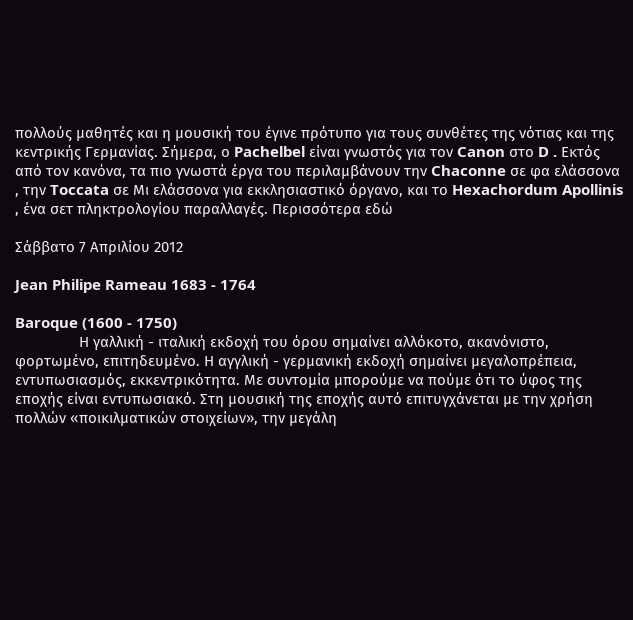πολλούς μαθητές και η μουσική του έγινε πρότυπο για τους συνθέτες της νότιας και της κεντρικής Γερμανίας. Σήμερα, ο Pachelbel είναι γνωστός για τον Canon στο D . Εκτός από τον κανόνα, τα πιο γνωστά έργα του περιλαμβάνουν την Chaconne σε φα ελάσσονα , την Toccata σε Μι ελάσσονα για εκκλησιαστικό όργανο, και το Hexachordum Apollinis , ένα σετ πληκτρολογίου παραλλαγές. Περισσότερα εδώ

Σάββατο 7 Απριλίου 2012

Jean Philipe Rameau 1683 - 1764

Baroque (1600 - 1750)
                Η γαλλική - ιταλική εκδοχή του όρου σημαίνει αλλόκοτο, ακανόνιστο, φορτωμένο, επιτηδευμένο. Η αγγλική - γερμανική εκδοχή σημαίνει μεγαλοπρέπεια, εντυπωσιασμός, εκκεντρικότητα. Με συντομία μπορούμε να πούμε ότι το ύφος της εποχής είναι εντυπωσιακό. Στη μουσική της εποχής αυτό επιτυγχάνεται με την χρήση πολλών «ποικιλματικών στοιχείων», την μεγάλη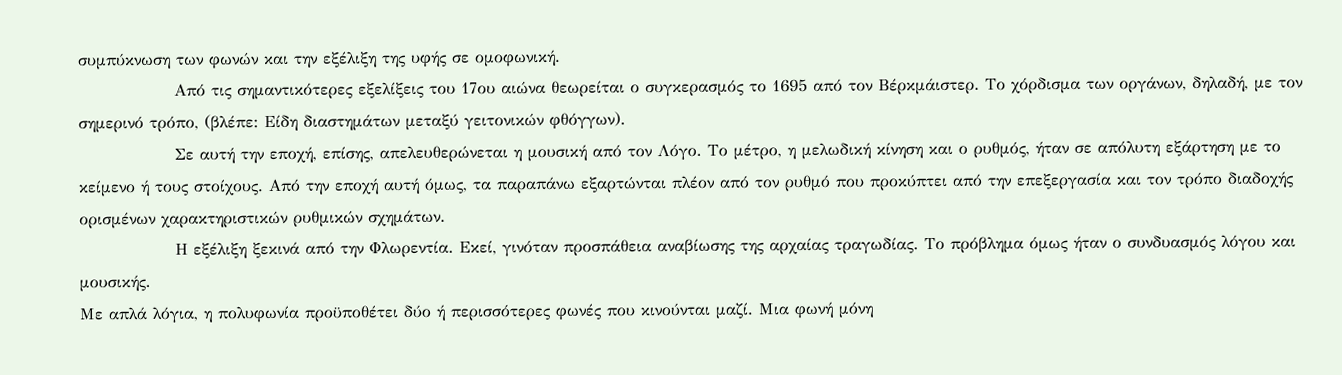συμπύκνωση των φωνών και την εξέλιξη της υφής σε ομοφωνική.
                Από τις σημαντικότερες εξελίξεις του 17ου αιώνα θεωρείται ο συγκερασμός το 1695 από τον Βέρκμάιστερ. Το χόρδισμα των οργάνων, δηλαδή, με τον σημερινό τρόπο, (βλέπε: Είδη διαστημάτων μεταξύ γειτονικών φθόγγων).
                Σε αυτή την εποχή, επίσης, απελευθερώνεται η μουσική από τον Λόγο. Το μέτρο, η μελωδική κίνηση και ο ρυθμός, ήταν σε απόλυτη εξάρτηση με το κείμενο ή τους στοίχους. Από την εποχή αυτή όμως, τα παραπάνω εξαρτώνται πλέον από τον ρυθμό που προκύπτει από την επεξεργασία και τον τρόπο διαδοχής ορισμένων χαρακτηριστικών ρυθμικών σχημάτων.
                Η εξέλιξη ξεκινά από την Φλωρεντία. Εκεί, γινόταν προσπάθεια αναβίωσης της αρχαίας τραγωδίας. Το πρόβλημα όμως ήταν ο συνδυασμός λόγου και μουσικής.
Με απλά λόγια, η πολυφωνία προϋποθέτει δύο ή περισσότερες φωνές που κινούνται μαζί. Μια φωνή μόνη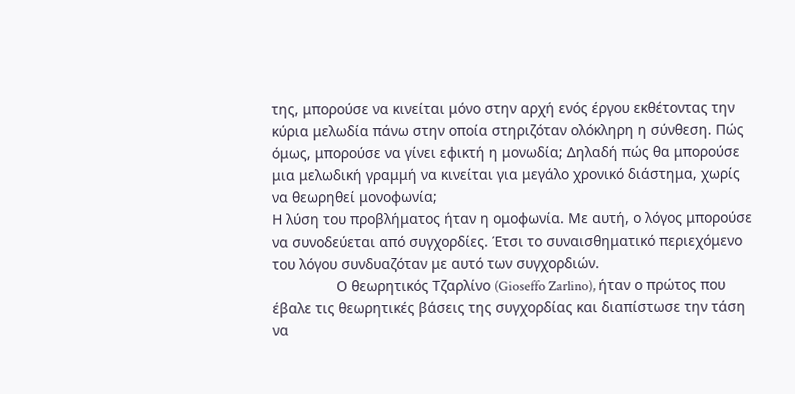της, μπορούσε να κινείται μόνο στην αρχή ενός έργου εκθέτοντας την κύρια μελωδία πάνω στην οποία στηριζόταν ολόκληρη η σύνθεση. Πώς όμως, μπορούσε να γίνει εφικτή η μονωδία; Δηλαδή πώς θα μπορούσε μια μελωδική γραμμή να κινείται για μεγάλο χρονικό διάστημα, χωρίς να θεωρηθεί μονοφωνία;
Η λύση του προβλήματος ήταν η ομοφωνία. Με αυτή, ο λόγος μπορούσε να συνοδεύεται από συγχορδίες. Έτσι το συναισθηματικό περιεχόμενο του λόγου συνδυαζόταν με αυτό των συγχορδιών.
                Ο θεωρητικός Τζαρλίνο (Gioseffo Zarlino), ήταν ο πρώτος που έβαλε τις θεωρητικές βάσεις της συγχορδίας και διαπίστωσε την τάση να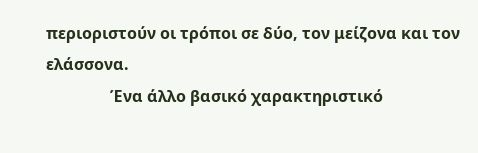περιοριστούν οι τρόποι σε δύο, τον μείζονα και τον ελάσσονα.
                Ένα άλλο βασικό χαρακτηριστικό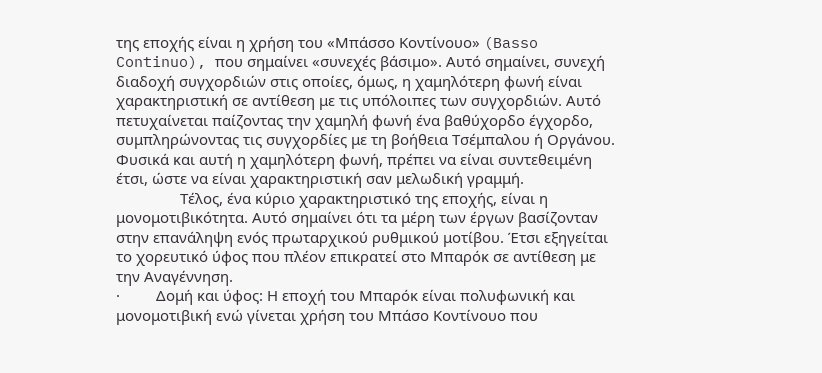της εποχής είναι η χρήση του «Μπάσσο Κοντίνουο» (Basso Continuo), που σημαίνει «συνεχές βάσιμο». Αυτό σημαίνει, συνεχή διαδοχή συγχορδιών στις οποίες, όμως, η χαμηλότερη φωνή είναι χαρακτηριστική σε αντίθεση με τις υπόλοιπες των συγχορδιών. Αυτό πετυχαίνεται παίζοντας την χαμηλή φωνή ένα βαθύχορδο έγχορδο, συμπληρώνοντας τις συγχορδίες με τη βοήθεια Τσέμπαλου ή Οργάνου. Φυσικά και αυτή η χαμηλότερη φωνή, πρέπει να είναι συντεθειμένη έτσι, ώστε να είναι χαρακτηριστική σαν μελωδική γραμμή.
                Τέλος, ένα κύριο χαρακτηριστικό της εποχής, είναι η μονομοτιβικότητα. Αυτό σημαίνει ότι τα μέρη των έργων βασίζονταν στην επανάληψη ενός πρωταρχικού ρυθμικού μοτίβου. Έτσι εξηγείται το χορευτικό ύφος που πλέον επικρατεί στο Μπαρόκ σε αντίθεση με την Αναγέννηση.
·         Δομή και ύφος: Η εποχή του Μπαρόκ είναι πολυφωνική και μονομοτιβική ενώ γίνεται χρήση του Μπάσο Κοντίνουο που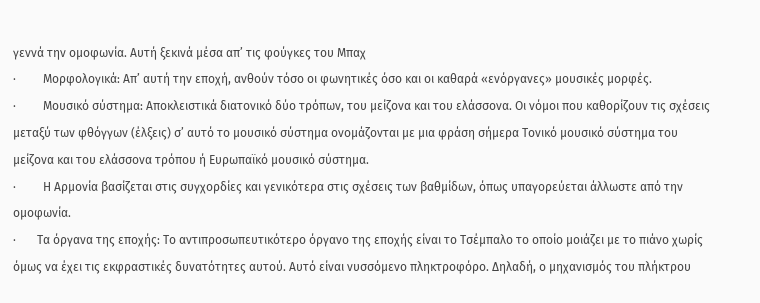γεννά την ομοφωνία. Αυτή ξεκινά μέσα απ’ τις φούγκες του Μπαχ
·         Μορφολογικά: Απ’ αυτή την εποχή, ανθούν τόσο οι φωνητικές όσο και οι καθαρά «ενόργανες» μουσικές μορφές.
·         Μουσικό σύστημα: Αποκλειστικά διατονικό δύο τρόπων, του μείζονα και του ελάσσονα. Οι νόμοι που καθορίζουν τις σχέσεις μεταξύ των φθόγγων (έλξεις) σ’ αυτό το μουσικό σύστημα ονομάζονται με μια φράση σήμερα Τονικό μουσικό σύστημα του μείζονα και του ελάσσονα τρόπου ή Ευρωπαϊκό μουσικό σύστημα.
·         Η Αρμονία βασίζεται στις συγχορδίες και γενικότερα στις σχέσεις των βαθμίδων, όπως υπαγορεύεται άλλωστε από την ομοφωνία.
·       Τα όργανα της εποχής: Το αντιπροσωπευτικότερο όργανο της εποχής είναι το Τσέμπαλο το οποίο μοιάζει με το πιάνο χωρίς όμως να έχει τις εκφραστικές δυνατότητες αυτού. Αυτό είναι νυσσόμενο πληκτροφόρο. Δηλαδή, ο μηχανισμός του πλήκτρου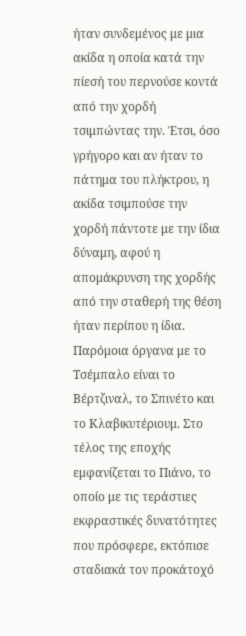ήταν συνδεμένος με μια ακίδα η οποία κατά την πίεσή του περνούσε κοντά από την χορδή τσιμπώντας την. Έτσι, όσο γρήγορο και αν ήταν το πάτημα του πλήκτρου, η ακίδα τσιμπούσε την χορδή πάντοτε με την ίδια δύναμη, αφού η απομάκρυνση της χορδής από την σταθερή της θέση ήταν περίπου η ίδια. Παρόμοια όργανα με το Τσέμπαλο είναι το Βέρτζιναλ, το Σπινέτο και το Κλαβικυτέριουμ. Στο τέλος της εποχής εμφανίζεται το Πιάνο, το οποίο με τις τεράστιες εκφραστικές δυνατότητες που πρόσφερε, εκτόπισε σταδιακά τον προκάτοχό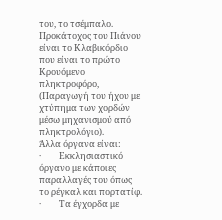του, το τσέμπαλο. Προκάτοχος του Πιάνου είναι το Κλαβικόρδιο που είναι το πρώτο Κρουόμενο πληκτροφόρο, (Παραγωγή του ήχου με χτύπημα των χορδών μέσω μηχανισμού από πληκτρολόγιο).
Άλλα όργανα είναι:
·         Εκκλησιαστικό όργανο με κάποιες παραλλαγές του όπως το ρέγκαλ και πορτατίφ.
·         Τα έγχορδα με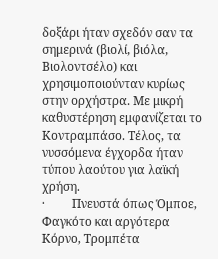δοξάρι ήταν σχεδόν σαν τα σημερινά (βιολί, βιόλα, Βιολοντσέλο) και χρησιμοποιούνταν κυρίως στην ορχήστρα. Με μικρή καθυστέρηση εμφανίζεται το Κοντραμπάσο. Τέλος, τα νυσσόμενα έγχορδα ήταν τύπου λαούτου για λαϊκή χρήση.
·         Πνευστά όπως Όμποε, Φαγκότο και αργότερα Κόρνο, Τρομπέτα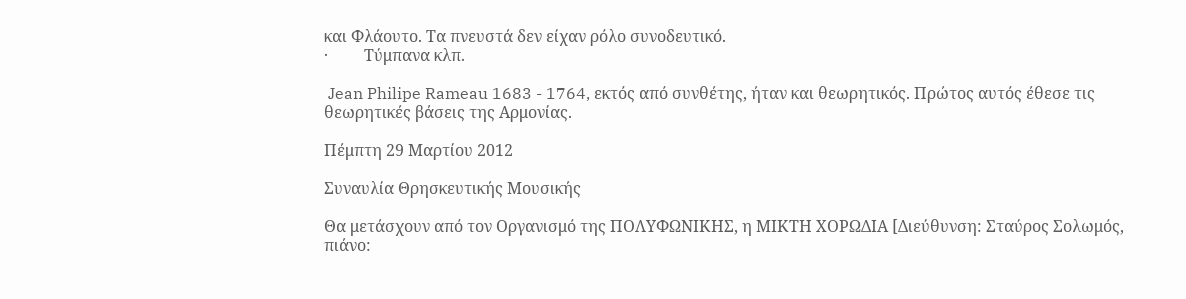και Φλάουτο. Τα πνευστά δεν είχαν ρόλο συνοδευτικό.
·         Τύμπανα κλπ.

 Jean Philipe Rameau 1683 - 1764, εκτός από συνθέτης, ήταν και θεωρητικός. Πρώτος αυτός έθεσε τις θεωρητικές βάσεις της Αρμονίας.

Πέμπτη 29 Μαρτίου 2012

Συναυλία Θρησκευτικής Μουσικής

Θα μετάσχουν από τον Οργανισμό της ΠΟΛΥΦΩΝΙΚΗΣ, η ΜΙΚΤΗ ΧΟΡΩΔΙΑ [Διεύθυνση: Σταύρος Σολωμός, πιάνο: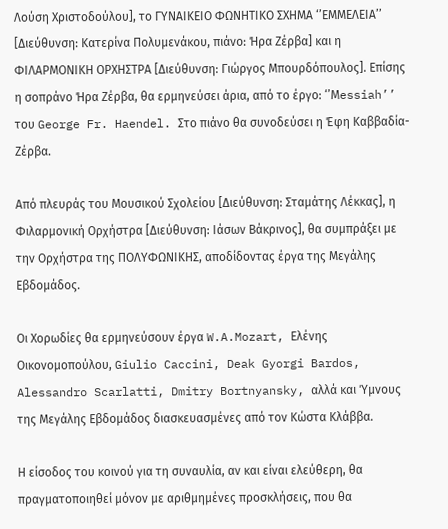Λούση Χριστοδούλου], το ΓΥΝΑΙΚΕΙΟ ΦΩΝΗΤΙΚΟ ΣΧΗΜΑ ‘’ΕΜΜΕΛΕΙΑ’’ [Διεύθυνση: Κατερίνα Πολυμενάκου, πιάνο: Ήρα Ζέρβα] και η ΦΙΛΑΡΜΟΝΙΚΗ ΟΡΧΗΣΤΡΑ [Διεύθυνση: Γιώργος Μπουρδόπουλος]. Επίσης η σοπράνο Ήρα Ζέρβα, θα ερμηνεύσει άρια, από το έργο: ‘’Μessiah’’ του George Fr. Haendel. Στο πιάνο θα συνοδεύσει η Έφη Καββαδία- Ζέρβα.

Από πλευράς του Μουσικού Σχολείου [Διεύθυνση: Σταμάτης Λέκκας], η Φιλαρμονική Ορχήστρα [Διεύθυνση: Ιάσων Βάκρινος], θα συμπράξει με την Ορχήστρα της ΠΟΛΥΦΩΝΙΚΗΣ, αποδίδοντας έργα της Μεγάλης Εβδομάδος.

Οι Χορωδίες θα ερμηνεύσουν έργα W.A.Mozart, Ελένης Οικονομοπούλου, Giulio Caccini, Deak Gyorgi Bardos, Alessandro Scarlatti, Dmitry Bortnyansky, αλλά και Ύμνους της Μεγάλης Εβδομάδος διασκευασμένες από τον Κώστα Κλάββα.

Η είσοδος του κοινού για τη συναυλία, αν και είναι ελεύθερη, θα πραγματοποιηθεί μόνον με αριθμημένες προσκλήσεις, που θα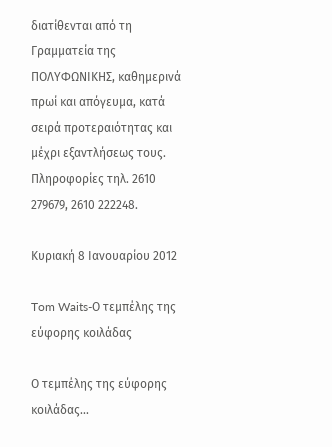διατίθενται από τη Γραμματεία της ΠΟΛΥΦΩΝΙΚΗΣ, καθημερινά πρωί και απόγευμα, κατά σειρά προτεραιότητας και μέχρι εξαντλήσεως τους. Πληροφορίες τηλ. 2610 279679, 2610 222248.

Κυριακή 8 Ιανουαρίου 2012

Tom Waits-Ο τεμπέλης της εύφορης κοιλάδας

Ο τεμπέλης της εύφορης κοιλάδας...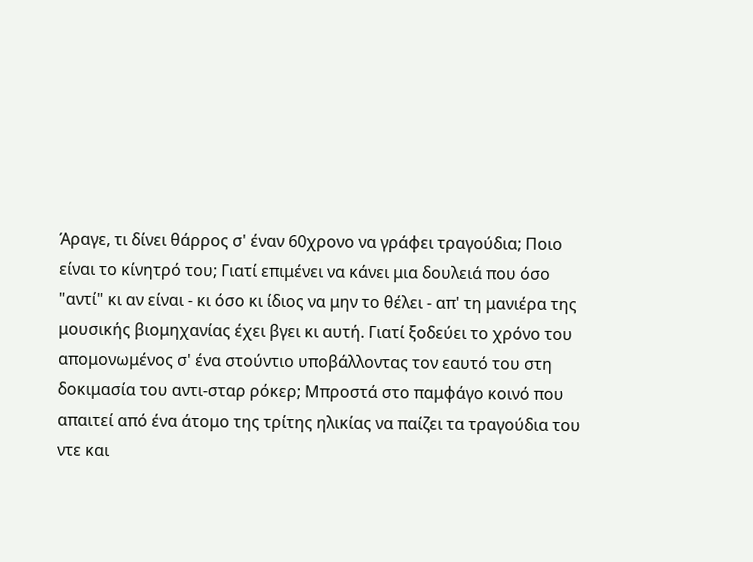Άραγε, τι δίνει θάρρος σ' έναν 60χρονο να γράφει τραγούδια; Ποιο είναι το κίνητρό του; Γιατί επιμένει να κάνει μια δουλειά που όσο "αντί" κι αν είναι - κι όσο κι ίδιος να μην το θέλει - απ' τη μανιέρα της μουσικής βιομηχανίας έχει βγει κι αυτή. Γιατί ξοδεύει το χρόνο του απομονωμένος σ' ένα στούντιο υποβάλλοντας τον εαυτό του στη δοκιμασία του αντι-σταρ ρόκερ; Μπροστά στο παμφάγο κοινό που απαιτεί από ένα άτομο της τρίτης ηλικίας να παίζει τα τραγούδια του ντε και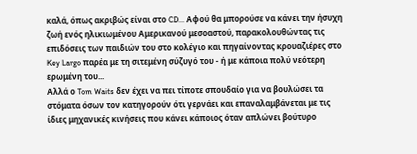καλά, όπως ακριβώς είναι στο CD... Αφού θα μπορούσε να κάνει την ήσυχη ζωή ενός ηλικιωμένου Αμερικανού μεσοαστού, παρακολουθώντας τις επιδόσεις των παιδιών του στο κολέγιο και πηγαίνοντας κρουαζιέρες στο Key Largo παρέα με τη σιτεμένη σύζυγό του - ή με κάποια πολύ νεότερη ερωμένη του...
Αλλά ο Tom Waits δεν έχει να πει τίποτε σπουδαίο για να βουλώσει τα στόματα όσων τον κατηγορούν ότι γερνάει και επαναλαμβάνεται με τις ίδιες μηχανικές κινήσεις που κάνει κάποιος όταν απλώνει βούτυρο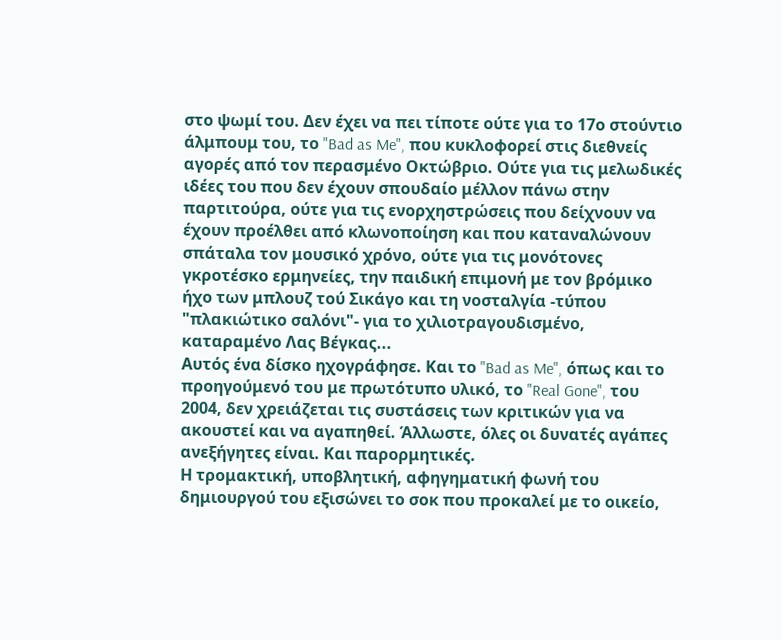στο ψωμί του. Δεν έχει να πει τίποτε ούτε για το 17ο στούντιο άλμπουμ του, το "Bad as Me", που κυκλοφορεί στις διεθνείς αγορές από τον περασμένο Οκτώβριο. Ούτε για τις μελωδικές ιδέες του που δεν έχουν σπουδαίο μέλλον πάνω στην παρτιτούρα, ούτε για τις ενορχηστρώσεις που δείχνουν να έχουν προέλθει από κλωνοποίηση και που καταναλώνουν σπάταλα τον μουσικό χρόνο, ούτε για τις μονότονες γκροτέσκο ερμηνείες, την παιδική επιμονή με τον βρόμικο ήχο των μπλουζ τού Σικάγο και τη νοσταλγία -τύπου "πλακιώτικο σαλόνι"- για το χιλιοτραγουδισμένο, καταραμένο Λας Βέγκας...
Αυτός ένα δίσκο ηχογράφησε. Και το "Bad as Me", όπως και το προηγούμενό του με πρωτότυπο υλικό, το "Real Gone", του 2004, δεν χρειάζεται τις συστάσεις των κριτικών για να ακουστεί και να αγαπηθεί. Άλλωστε, όλες οι δυνατές αγάπες ανεξήγητες είναι. Και παρορμητικές.
Η τρομακτική, υποβλητική, αφηγηματική φωνή του δημιουργού του εξισώνει το σοκ που προκαλεί με το οικείο,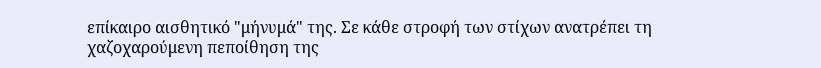επίκαιρο αισθητικό "μήνυμά" της. Σε κάθε στροφή των στίχων ανατρέπει τη χαζοχαρούμενη πεποίθηση της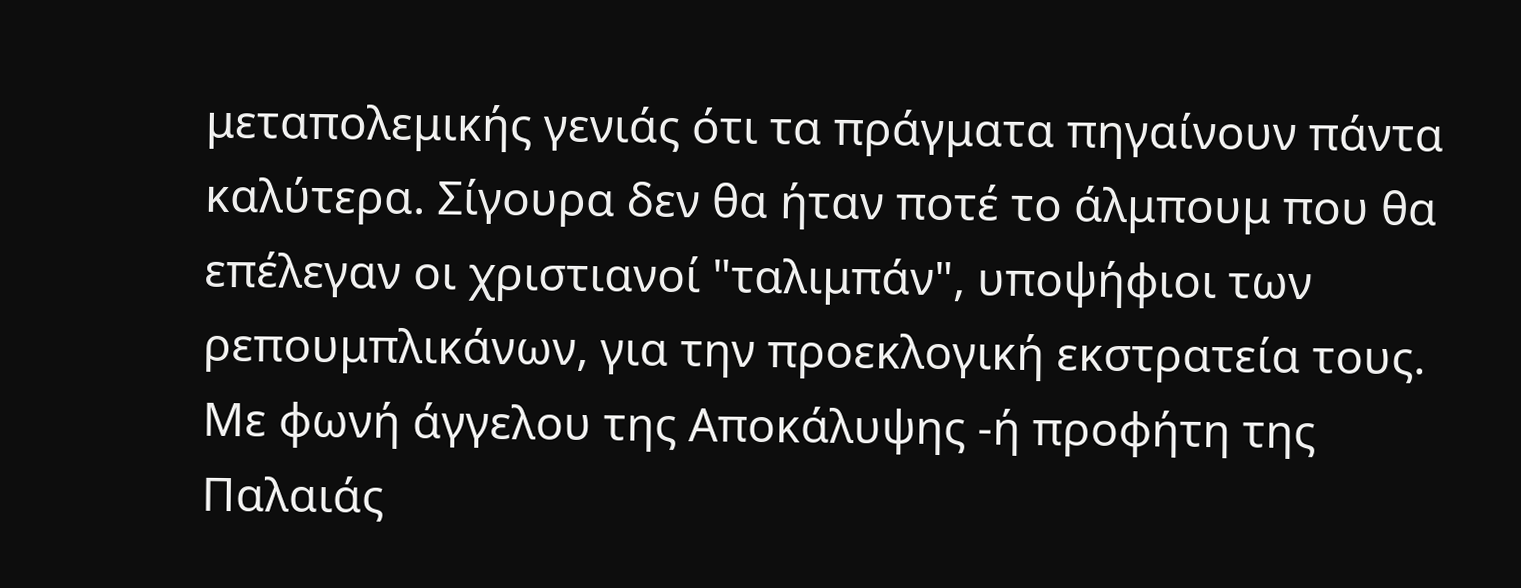μεταπολεμικής γενιάς ότι τα πράγματα πηγαίνουν πάντα καλύτερα. Σίγουρα δεν θα ήταν ποτέ το άλμπουμ που θα επέλεγαν οι χριστιανοί "ταλιμπάν", υποψήφιοι των ρεπουμπλικάνων, για την προεκλογική εκστρατεία τους.
Με φωνή άγγελου της Αποκάλυψης -ή προφήτη της Παλαιάς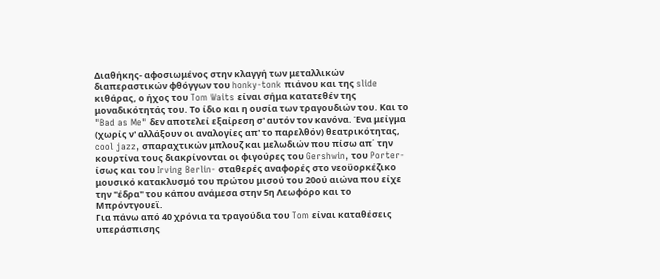Διαθήκης- αφοσιωμένος στην κλαγγή των μεταλλικών διαπεραστικών φθόγγων του honky-tonk πιάνου και της slide κιθάρας, ο ήχος του Tom Waits είναι σήμα κατατεθέν της μοναδικότητάς του. Το ίδιο και η ουσία των τραγουδιών του. Και το "Bad as Me" δεν αποτελεί εξαίρεση σ' αυτόν τον κανόνα. Ένα μείγμα (χωρίς ν' αλλάξουν οι αναλογίες απ' το παρελθόν) θεατρικότητας, cool jazz, σπαραχτικών μπλουζ και μελωδιών που πίσω απ΄ την κουρτίνα τους διακρίνονται οι φιγούρες του Gershwin, του Porter- ίσως και του Irving Berlin- σταθερές αναφορές στο νεοϋορκέζικο μουσικό κατακλυσμό του πρώτου μισού του 20ού αιώνα που είχε την "έδρα" του κάπου ανάμεσα στην 5η Λεωφόρο και το Μπρόντγουεϊ.
Για πάνω από 40 χρόνια τα τραγούδια του Tom είναι καταθέσεις υπεράσπισης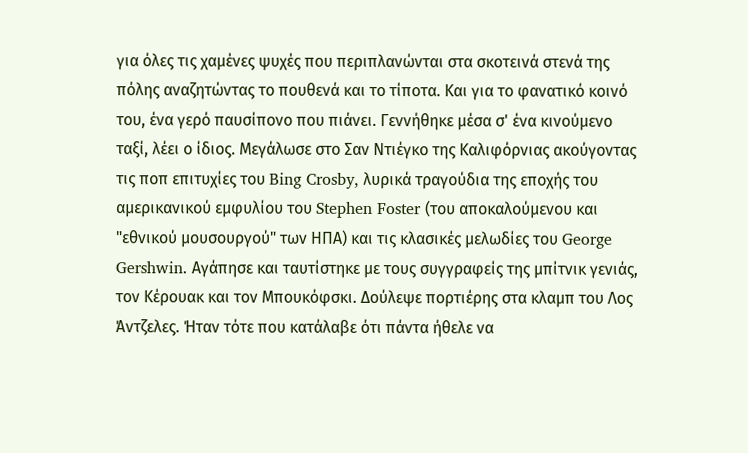για όλες τις χαμένες ψυχές που περιπλανώνται στα σκοτεινά στενά της πόλης αναζητώντας το πουθενά και το τίποτα. Και για το φανατικό κοινό του, ένα γερό παυσίπονο που πιάνει. Γεννήθηκε μέσα σ' ένα κινούμενο ταξί, λέει ο ίδιος. Μεγάλωσε στο Σαν Ντιέγκο της Καλιφόρνιας ακούγοντας τις ποπ επιτυχίες του Bing Crosby, λυρικά τραγούδια της εποχής του αμερικανικού εμφυλίου του Stephen Foster (του αποκαλούμενου και "εθνικού μουσουργού" των ΗΠΑ) και τις κλασικές μελωδίες του George Gershwin. Αγάπησε και ταυτίστηκε με τους συγγραφείς της μπίτνικ γενιάς, τον Κέρουακ και τον Μπουκόφσκι. Δούλεψε πορτιέρης στα κλαμπ του Λος Άντζελες. Ήταν τότε που κατάλαβε ότι πάντα ήθελε να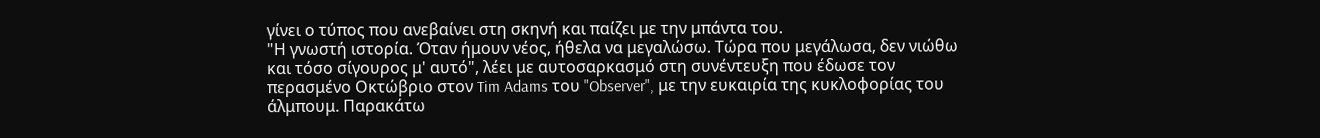γίνει ο τύπος που ανεβαίνει στη σκηνή και παίζει με την μπάντα του.
"Η γνωστή ιστορία. Όταν ήμουν νέος, ήθελα να μεγαλώσω. Τώρα που μεγάλωσα, δεν νιώθω και τόσο σίγουρος μ' αυτό", λέει με αυτοσαρκασμό στη συνέντευξη που έδωσε τον περασμένο Οκτώβριο στον Tim Adams του "Observer", με την ευκαιρία της κυκλοφορίας του άλμπουμ. Παρακάτω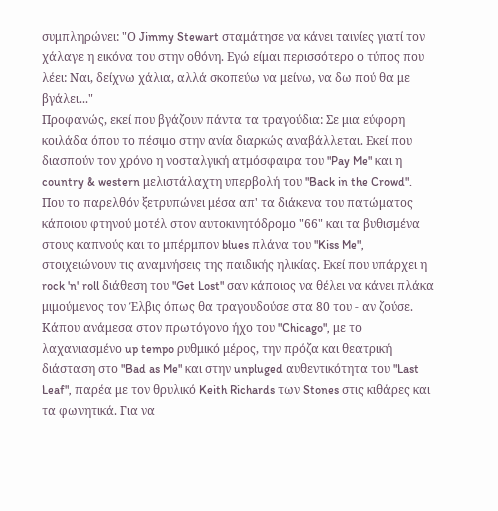συμπληρώνει: "Ο Jimmy Stewart σταμάτησε να κάνει ταινίες γιατί τον χάλαγε η εικόνα του στην οθόνη. Εγώ είμαι περισσότερο ο τύπος που λέει: Ναι, δείχνω χάλια, αλλά σκοπεύω να μείνω, να δω πού θα με βγάλει..."
Προφανώς, εκεί που βγάζουν πάντα τα τραγούδια: Σε μια εύφορη κοιλάδα όπου το πέσιμο στην ανία διαρκώς αναβάλλεται. Εκεί που διασπούν τον χρόνο η νοσταλγική ατμόσφαιρα του "Pay Me" και η country & western μελιστάλαχτη υπερβολή του "Back in the Crowd". Που το παρελθόν ξετρυπώνει μέσα απ' τα διάκενα του πατώματος κάποιου φτηνού μοτέλ στον αυτοκινητόδρομο "66" και τα βυθισμένα στους καπνούς και το μπέρμπον blues πλάνα του "Kiss Me", στοιχειώνουν τις αναμνήσεις της παιδικής ηλικίας. Εκεί που υπάρχει η rock 'n' roll διάθεση του "Get Lost" σαν κάποιος να θέλει να κάνει πλάκα μιμούμενος τον Έλβις όπως θα τραγουδούσε στα 80 του - αν ζούσε. Κάπου ανάμεσα στον πρωτόγονο ήχο του "Chicago", με το λαχανιασμένο up tempo ρυθμικό μέρος, την πρόζα και θεατρική διάσταση στο "Bad as Me" και στην unpluged αυθεντικότητα του "Last Leaf", παρέα με τον θρυλικό Keith Richards των Stones στις κιθάρες και τα φωνητικά. Για να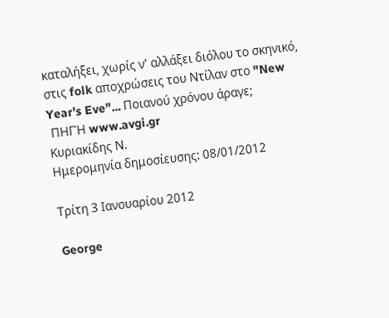καταλήξει, χωρίς ν' αλλάξει διόλου το σκηνικό, στις folk αποχρώσεις του Nτίλαν στο "New Year's Eve"... Ποιανού χρόνου άραγε;
 ΠΗΓΉ www.avgi.gr
Κυριακίδης Ν.
Ημερομηνία δημοσίευσης: 08/01/2012

Τρίτη 3 Ιανουαρίου 2012

George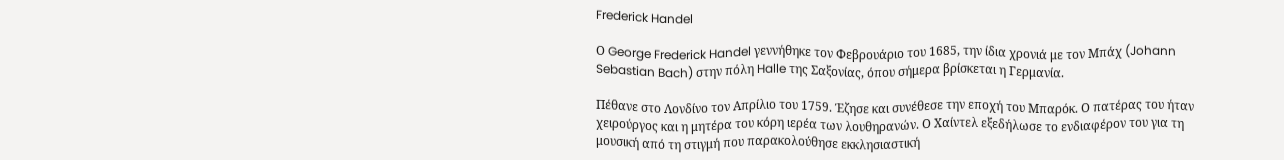Frederick Handel

Ο George Frederick Handel γεννήθηκε τον Φεβρουάριο του 1685, την ίδια χρονιά με τον Μπάχ (Johann Sebastian Bach) στην πόλη Halle της Σαξονίας, όπου σήμερα βρίσκεται η Γερμανία.

Πέθανε στο Λονδίνο τον Απρίλιο του 1759. Έζησε και συνέθεσε την εποχή του Μπαρόκ. Ο πατέρας του ήταν χειρούργος και η μητέρα του κόρη ιερέα των λουθηρανών. Ο Χαίντελ εξεδήλωσε το ενδιαφέρον του για τη μουσική από τη στιγμή που παρακολούθησε εκκλησιαστική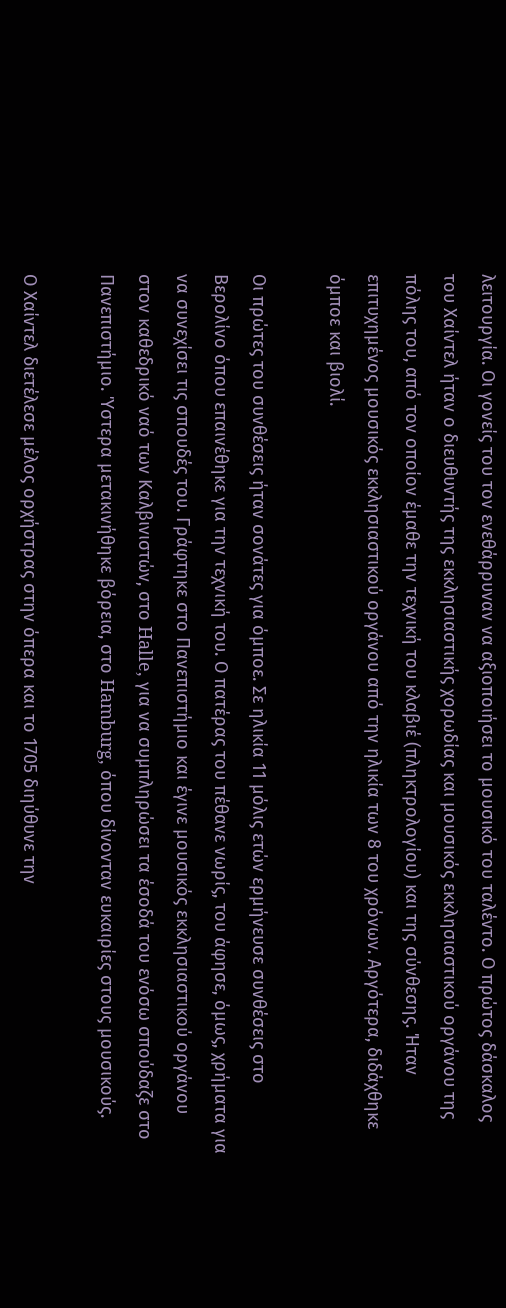λειτουργία. Οι γονείς του τον ενεθάρρυναν να αξιοποιήσει το μουσικό του ταλέντο. Ο πρώτος δάσκαλος του Χαίντελ ήταν ο διευθυντής της εκκλησιαστικής χορωδίας και μουσικός εκκλησιαστικού οργάνου της πόλης του, από τον οποίον έμαθε την τεχνική του κλαβιέ (πληκτρολογίου) και της σύνθεσης. Ήταν επιτυχημένος μουσικός εκκλησιαστικού οργάνου από την ηλικία των 8 του χρόνων. Αργότερα, διδάχθηκε όμποε και βιολί.

Οι πρώτες του συνθέσεις ήταν σονάτες για όμποε. Σε ηλικία 11 μόλις ετών ερμήνευσε συνθέσεις στο Βερολίνο όπου επαινέθηκε για την τεχνική του. Ο πατέρας του πέθανε νωρίς, του άφησε, όμως, χρήματα για να συνεχίσει τις σπουδές του. Γράφτηκε στο Πανεπιστήμιο και έγινε μουσικός εκκλησιαστικού οργάνου στον καθεδρικό ναό των Καλβινιστών, στο Halle, για να συμπληρώσει τα έσοδά του ενόσω σπούδαζε στο Πανεπιστήμιο. Ύστερα μετακινήθηκε βόρεια, στο Hamburg, όπου δίνονταν ευκαιρίες στους μουσικούς.

Ο Χαίντελ διετέλεσε μέλος ορχήστρας στην όπερα και το 1705 διηύθυνε την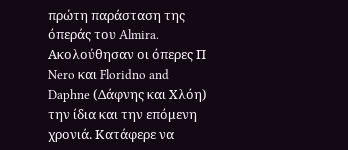πρώτη παράσταση της όπεράς του Almira. Ακολούθησαν οι όπερες Π Nero και Floridno and Daphne (Δάφνης και Χλόη) την ίδια και την επόμενη χρονιά. Κατάφερε να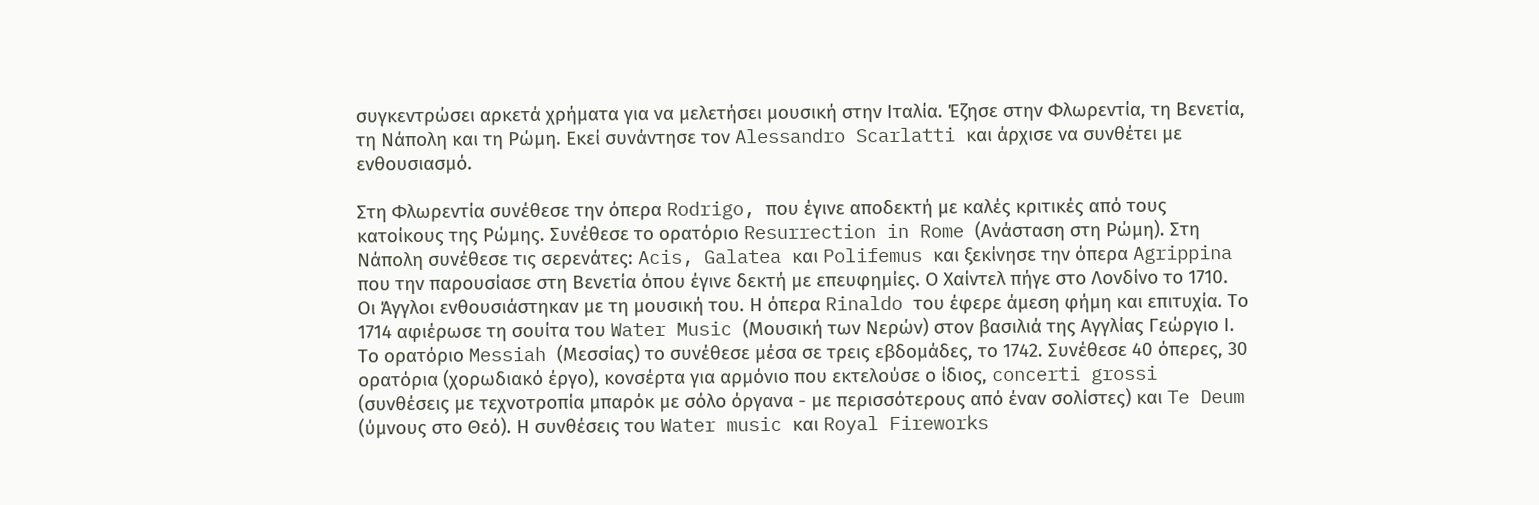συγκεντρώσει αρκετά χρήματα για να μελετήσει μουσική στην Ιταλία. Έζησε στην Φλωρεντία, τη Βενετία, τη Νάπολη και τη Ρώμη. Εκεί συνάντησε τον Alessandro Scarlatti και άρχισε να συνθέτει με ενθουσιασμό.

Στη Φλωρεντία συνέθεσε την όπερα Rodrigo, που έγινε αποδεκτή με καλές κριτικές από τους κατοίκους της Ρώμης. Συνέθεσε το ορατόριο Resurrection in Rome (Ανάσταση στη Ρώμη). Στη Νάπολη συνέθεσε τις σερενάτες: Acis, Galatea και Polifemus και ξεκίνησε την όπερα Agrippina που την παρουσίασε στη Βενετία όπου έγινε δεκτή με επευφημίες. Ο Χαίντελ πήγε στο Λονδίνο το 1710. Οι Άγγλοι ενθουσιάστηκαν με τη μουσική του. Η όπερα Rinaldo του έφερε άμεση φήμη και επιτυχία. Το 1714 αφιέρωσε τη σουίτα του Water Music (Μουσική των Νερών) στον βασιλιά της Αγγλίας Γεώργιο Ι. Το ορατόριο Messiah (Μεσσίας) το συνέθεσε μέσα σε τρεις εβδομάδες, το 1742. Συνέθεσε 40 όπερες, 30 ορατόρια (χορωδιακό έργο), κονσέρτα για αρμόνιο που εκτελούσε ο ίδιος, concerti grossi (συνθέσεις με τεχνοτροπία μπαρόκ με σόλο όργανα - με περισσότερους από έναν σολίστες) και Te Deum (ύμνους στο Θεό). Η συνθέσεις του Water music και Royal Fireworks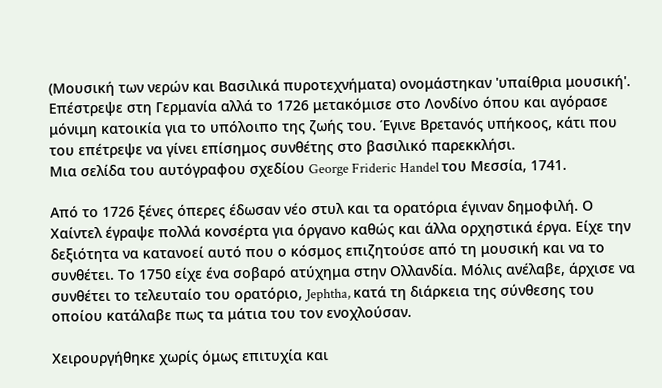(Μουσική των νερών και Βασιλικά πυροτεχνήματα) ονομάστηκαν 'υπαίθρια μουσική'. Επέστρεψε στη Γερμανία αλλά το 1726 μετακόμισε στο Λονδίνο όπου και αγόρασε μόνιμη κατοικία για το υπόλοιπο της ζωής του. Έγινε Βρετανός υπήκοος, κάτι που του επέτρεψε να γίνει επίσημος συνθέτης στο βασιλικό παρεκκλήσι.
Μια σελίδα του αυτόγραφου σχεδίου George Frideric Handel του Μεσσία, 1741.

Από το 1726 ξένες όπερες έδωσαν νέο στυλ και τα ορατόρια έγιναν δημοφιλή. Ο Χαίντελ έγραψε πολλά κονσέρτα για όργανο καθώς και άλλα ορχηστικά έργα. Είχε την δεξιότητα να κατανοεί αυτό που ο κόσμος επιζητούσε από τη μουσική και να το συνθέτει. Το 1750 είχε ένα σοβαρό ατύχημα στην Ολλανδία. Μόλις ανέλαβε, άρχισε να συνθέτει το τελευταίο του ορατόριο, Jephtha, κατά τη διάρκεια της σύνθεσης του οποίου κατάλαβε πως τα μάτια του τον ενοχλούσαν.

Χειρουργήθηκε χωρίς όμως επιτυχία και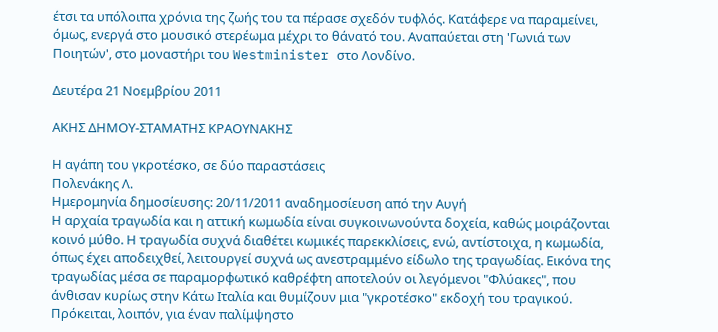έτσι τα υπόλοιπα χρόνια της ζωής του τα πέρασε σχεδόν τυφλός. Κατάφερε να παραμείνει, όμως, ενεργά στο μουσικό στερέωμα μέχρι το θάνατό του. Αναπαύεται στη 'Γωνιά των Ποιητών', στο μοναστήρι του Westminister στο Λονδίνο.

Δευτέρα 21 Νοεμβρίου 2011

ΑΚΗΣ ΔΗΜΟΥ-ΣΤΑΜΑΤΗΣ ΚΡΑΟΥΝΑΚΗΣ

Η αγάπη του γκροτέσκο, σε δύο παραστάσεις
Πολενάκης Λ.
Ημερομηνία δημοσίευσης: 20/11/2011 αναδημοσίευση από την Αυγή
Η αρχαία τραγωδία και η αττική κωμωδία είναι συγκοινωνούντα δοχεία, καθώς μοιράζονται κοινό μύθο. Η τραγωδία συχνά διαθέτει κωμικές παρεκκλίσεις, ενώ, αντίστοιχα, η κωμωδία, όπως έχει αποδειχθεί, λειτουργεί συχνά ως ανεστραμμένο είδωλο της τραγωδίας. Εικόνα της τραγωδίας μέσα σε παραμορφωτικό καθρέφτη αποτελούν οι λεγόμενοι "Φλύακες", που άνθισαν κυρίως στην Κάτω Ιταλία και θυμίζουν μια "γκροτέσκο" εκδοχή του τραγικού. Πρόκειται, λοιπόν, για έναν παλίμψηστο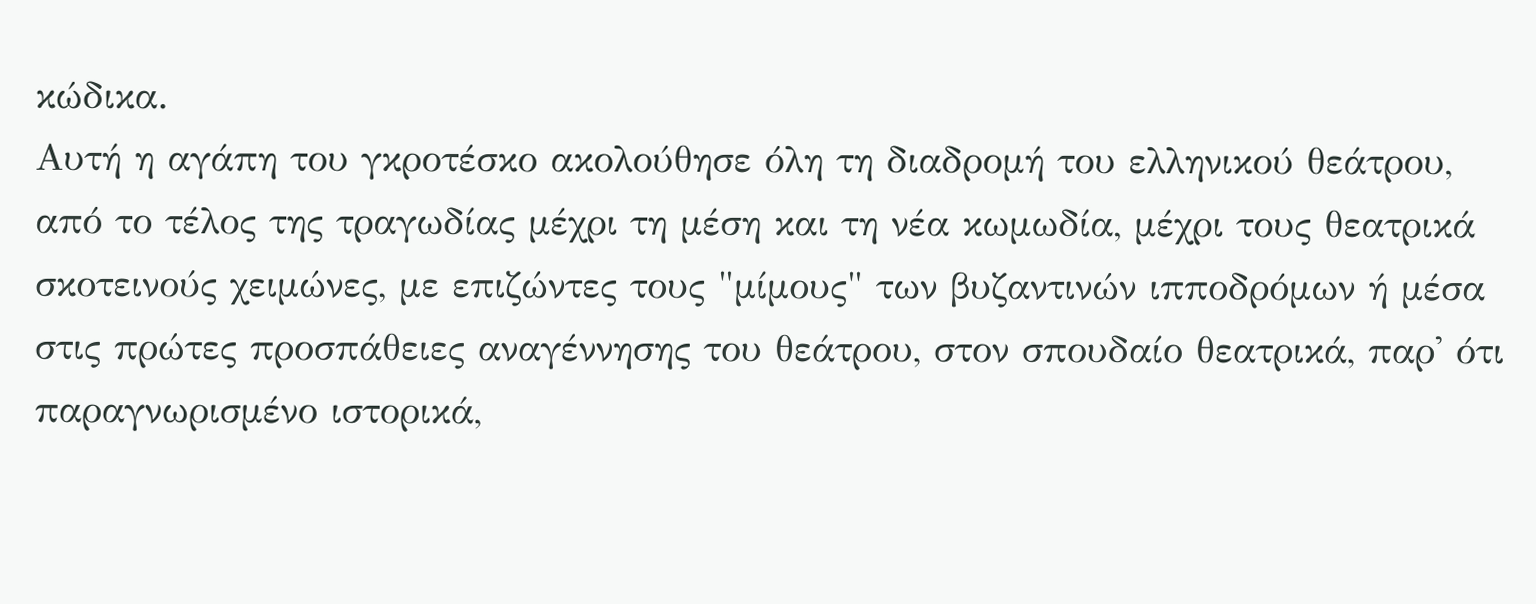κώδικα.
Αυτή η αγάπη του γκροτέσκο ακολούθησε όλη τη διαδρομή του ελληνικού θεάτρου, από το τέλος της τραγωδίας μέχρι τη μέση και τη νέα κωμωδία, μέχρι τους θεατρικά σκοτεινούς χειμώνες, με επιζώντες τους "μίμους" των βυζαντινών ιπποδρόμων ή μέσα στις πρώτες προσπάθειες αναγέννησης του θεάτρου, στον σπουδαίο θεατρικά, παρ' ότι παραγνωρισμένο ιστορικά,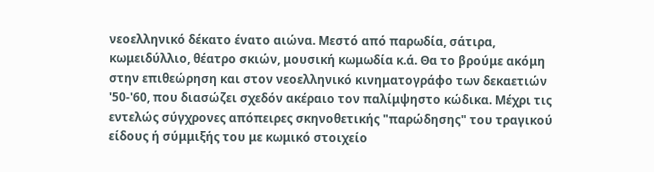νεοελληνικό δέκατο ένατο αιώνα. Μεστό από παρωδία, σάτιρα, κωμειδύλλιο, θέατρο σκιών, μουσική κωμωδία κ.ά. Θα το βρούμε ακόμη στην επιθεώρηση και στον νεοελληνικό κινηματογράφο των δεκαετιών '50-'60, που διασώζει σχεδόν ακέραιο τον παλίμψηστο κώδικα. Μέχρι τις εντελώς σύγχρονες απόπειρες σκηνοθετικής "παρώδησης" του τραγικού είδους ή σύμμιξής του με κωμικό στοιχείο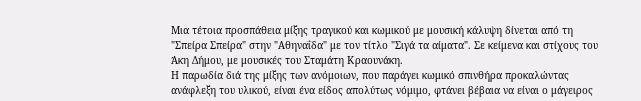Μια τέτοια προσπάθεια μίξης τραγικού και κωμικού με μουσική κάλυψη δίνεται από τη "Σπείρα Σπείρα" στην "Αθηναΐδα" με τον τίτλο "Σιγά τα αίματα". Σε κείμενα και στίχους του Άκη Δήμου, με μουσικές του Σταμάτη Κραουνάκη.
Η παρωδία διά της μίξης των ανόμοιων, που παράγει κωμικό σπινθήρα προκαλώντας ανάφλεξη του υλικού, είναι ένα είδος απολύτως νόμιμο, φτάνει βέβαια να είναι ο μάγειρος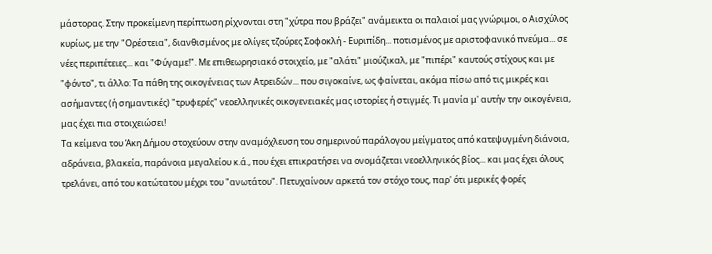μάστορας. Στην προκείμενη περίπτωση ρίχνονται στη "χύτρα που βράζει" ανάμεικτα οι παλαιοί μας γνώριμοι, ο Αισχύλος κυρίως, με την "Ορέστεια", διανθισμένος με ολίγες τζούρες Σοφοκλή - Ευριπίδη... ποτισμένος με αριστοφανικό πνεύμα... σε νέες περιπέτειες... και "Φύγαμε!". Με επιθεωρησιακό στοιχείο, με "αλάτι" μιούζικαλ, με "πιπέρι" καυτούς στίχους και με "φόντο", τι άλλο: Τα πάθη της οικογένειας των Ατρειδών... που σιγοκαίνε, ως φαίνεται, ακόμα πίσω από τις μικρές και ασήμαντες (ή σημαντικές) "τρυφερές" νεοελληνικές οικογενειακές μας ιστορίες ή στιγμές. Τι μανία μ' αυτήν την οικογένεια, μας έχει πια στοιχειώσει!
Τα κείμενα του Άκη Δήμου στοχεύουν στην αναμόχλευση του σημερινού παράλογου μείγματος από κατεψυγμένη διάνοια, αδράνεια, βλακεία, παράνοια μεγαλείου κ.ά., που έχει επικρατήσει να ονομάζεται νεοελληνικός βίος... και μας έχει όλους τρελάνει, από του κατώτατου μέχρι του "ανωτάτου". Πετυχαίνουν αρκετά τον στόχο τους, παρ' ότι μερικές φορές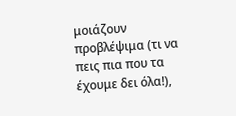μοιάζουν προβλέψιμα (τι να πεις πια που τα έχουμε δει όλα!),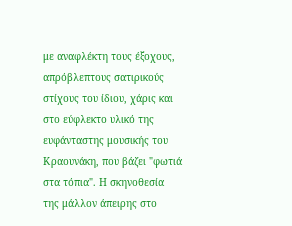με αναφλέκτη τους έξοχους, απρόβλεπτους σατιρικούς στίχους του ίδιου, χάρις και στο εύφλεκτο υλικό της ευφάνταστης μουσικής του Κραουνάκη, που βάζει "φωτιά στα τόπια". Η σκηνοθεσία της μάλλον άπειρης στο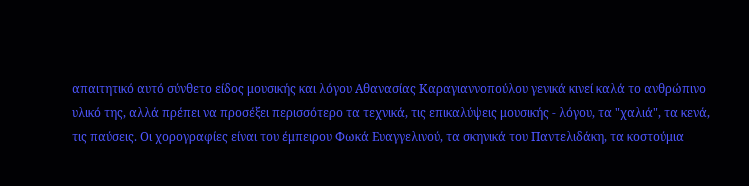απαιτητικό αυτό σύνθετο είδος μουσικής και λόγου Αθανασίας Καραγιαννοπούλου γενικά κινεί καλά το ανθρώπινο υλικό της, αλλά πρέπει να προσέξει περισσότερο τα τεχνικά, τις επικαλύψεις μουσικής - λόγου, τα "χαλιά", τα κενά, τις παύσεις. Οι χορογραφίες είναι του έμπειρου Φωκά Ευαγγελινού, τα σκηνικά του Παντελιδάκη, τα κοστούμια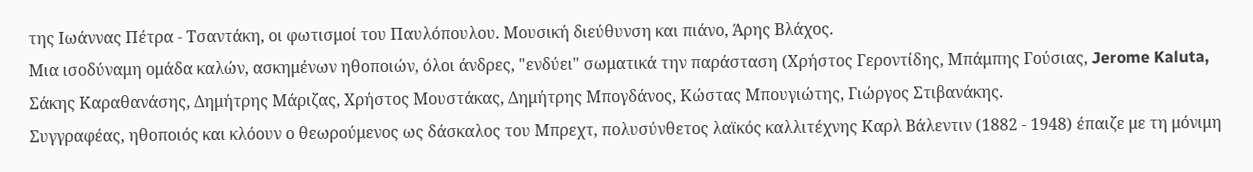της Ιωάννας Πέτρα - Τσαντάκη, οι φωτισμοί του Παυλόπουλου. Μουσική διεύθυνση και πιάνο, Άρης Βλάχος.
Μια ισοδύναμη ομάδα καλών, ασκημένων ηθοποιών, όλοι άνδρες, "ενδύει" σωματικά την παράσταση (Χρήστος Γεροντίδης, Μπάμπης Γούσιας, Jerome Kaluta, Σάκης Καραθανάσης, Δημήτρης Μάριζας, Χρήστος Μουστάκας, Δημήτρης Μπογδάνος, Κώστας Μπουγιώτης, Γιώργος Στιβανάκης.
Συγγραφέας, ηθοποιός και κλόουν ο θεωρούμενος ως δάσκαλος του Μπρεχτ, πολυσύνθετος λαϊκός καλλιτέχνης Καρλ Βάλεντιν (1882 - 1948) έπαιζε με τη μόνιμη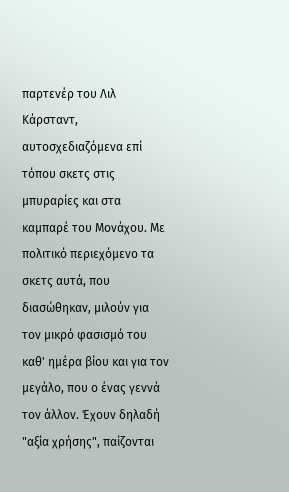παρτενέρ του Λιλ Κάρσταντ, αυτοσχεδιαζόμενα επί τόπου σκετς στις μπυραρίες και στα καμπαρέ του Μονάχου. Με πολιτικό περιεχόμενο τα σκετς αυτά, που διασώθηκαν, μιλούν για τον μικρό φασισμό του καθ' ημέρα βίου και για τον μεγάλο, που ο ένας γεννά τον άλλον. Έχουν δηλαδή "αξία χρήσης", παίζονται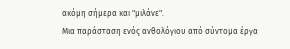ακόμη σήμερα και "μιλάνε".
Μια παράσταση ενός ανθολόγιου από σύντομα έργα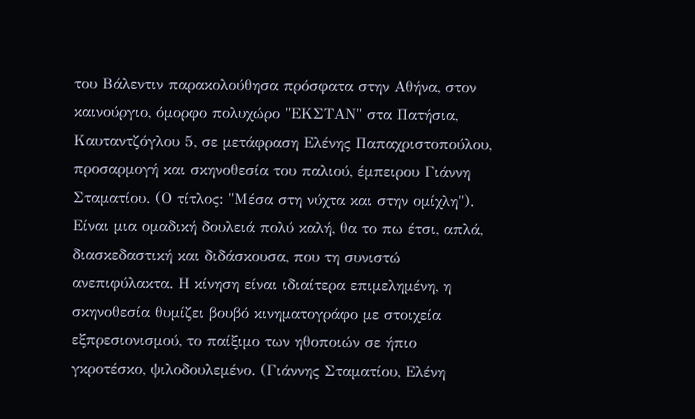του Βάλεντιν παρακολούθησα πρόσφατα στην Αθήνα, στον καινούργιο, όμορφο πολυχώρο "ΕΚΣΤΑΝ" στα Πατήσια, Καυταντζόγλου 5, σε μετάφραση Ελένης Παπαχριστοπούλου, προσαρμογή και σκηνοθεσία του παλιού, έμπειρου Γιάννη Σταματίου. (Ο τίτλος: "Μέσα στη νύχτα και στην ομίχλη"). Είναι μια ομαδική δουλειά πολύ καλή, θα το πω έτσι, απλά, διασκεδαστική και διδάσκουσα, που τη συνιστώ ανεπιφύλακτα. Η κίνηση είναι ιδιαίτερα επιμελημένη, η σκηνοθεσία θυμίζει βουβό κινηματογράφο με στοιχεία εξπρεσιονισμού, το παίξιμο των ηθοποιών σε ήπιο γκροτέσκο, ψιλοδουλεμένο. (Γιάννης Σταματίου, Ελένη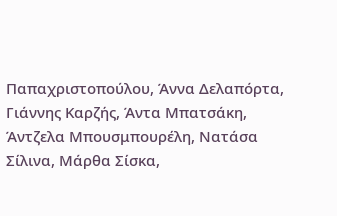Παπαχριστοπούλου, Άννα Δελαπόρτα, Γιάννης Καρζής, Άντα Μπατσάκη, Άντζελα Μπουσμπουρέλη, Νατάσα Σίλινα, Μάρθα Σίσκα,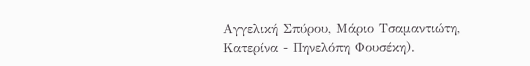Αγγελική Σπύρου, Μάριο Τσαμαντιώτη, Κατερίνα - Πηνελόπη Φουσέκη).